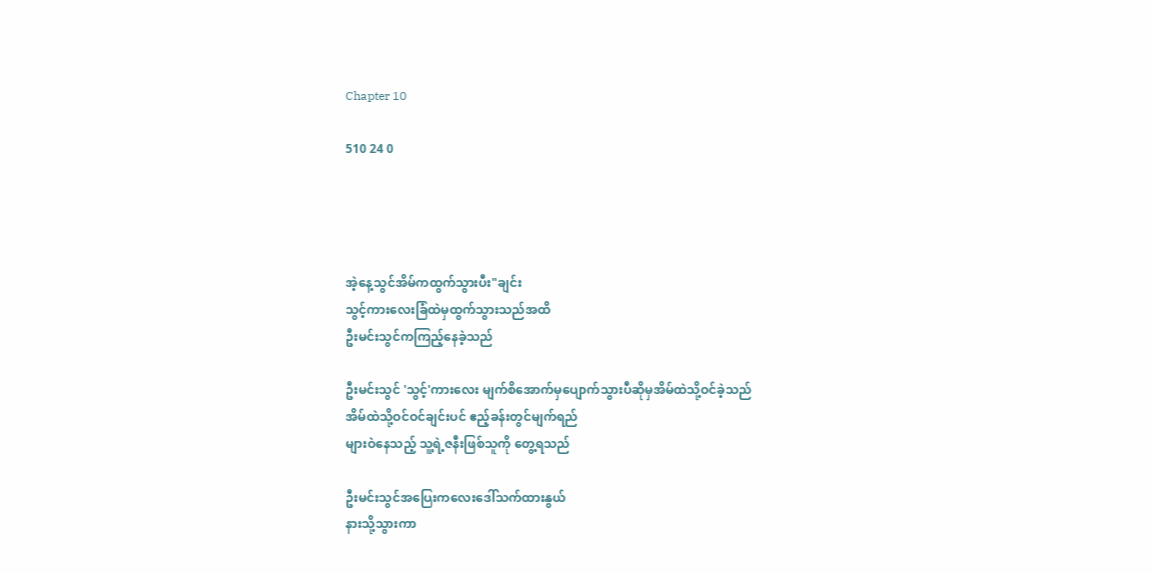Chapter 10

510 24 0




အဲ့နေ့သွင်အိမ်ကထွက်သွားပီး"ချင်း
သွင့်ကားလေးခြံထဲမှထွက်သွားသည်အထိ
ဦးမင်းသွင်ကကြည့်နေခဲ့သည်

ဦးမင်းသွင် 'သွင့်'ကားလေး မျက်စိအောက်မှပျောက်သွားပီဆိုမှအိမ်ထဲသို့ဝင်ခဲ့သည်
အိမ်ထဲသို့ဝင်ဝင်ချင်းပင် ဧည့်ခန်းတွင်မျက်ရည်
များဝဲနေသည့် သူ့ရဲ့ဇနီးဖြစ်သူကို တွေ့ရသည်

ဦးမင်းသွင်အပြေးကလေးဒေါ်သက်ထားနွယ်
နားသို့သွားကာ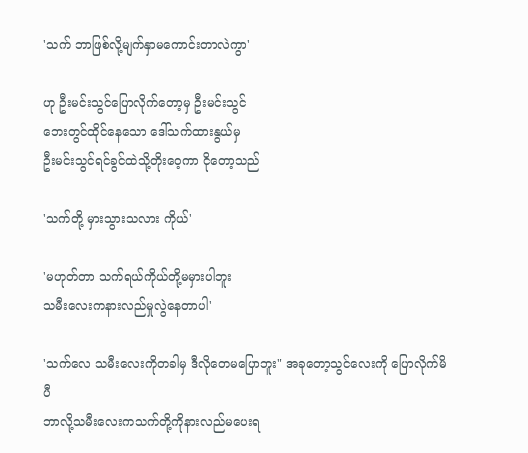'သက် ဘာဖြစ်လို့မျက်နှာမကောင်းတာလဲကွာ'

ဟု ဦးမင်းသွင်ပြောလိုက်တော့မှ ဦးမင်းသွင်
ဘေးတွင်ထိုင်နေသော ဒေါ်သက်ထားနွယ်မှ
ဦးမင်းသွင်ရင်ခွင်ထဲသို့တိုးဝေ့ကာ ငိုတော့သည်

'သက်တို့ မှားသွားသလား ကိုယ်'

'မဟုတ်တာ သက်ရယ်ကိုယ်တို့မမှားပါဘူး
သမီးလေးကနားလည်မှုလွဲနေတာပါ'

'သက်လေ သမီးလေးကိုတခါမှ ဒီလိုတေမပြောဘူး" အခုတော့သွင်လေးကို ပြောလိုက်မိပီ
ဘာလို့သမီးလေးကသက်တို့ကိုနားလည်မပေးရ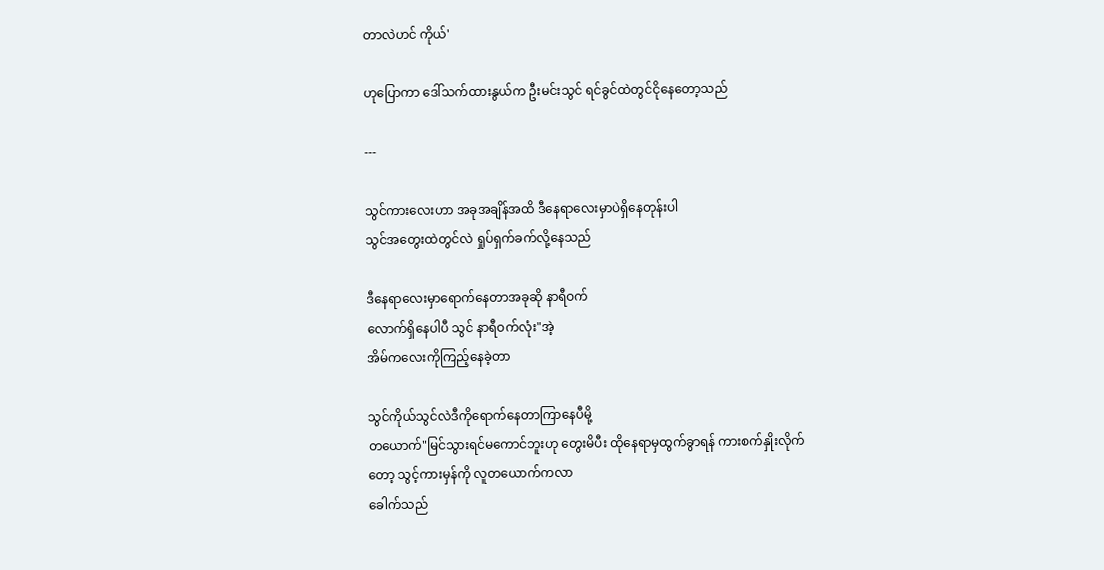တာလဲဟင် ကိုယ်'

ဟုပြောကာ ဒေါ်သက်ထားနွယ်က ဦးမင်းသွင် ရင်ခွင်ထဲတွင်ငိုနေတော့သည်

---

သွင်ကားလေးဟာ အခုအချိန်အထိ ဒီနေရာလေးမှာပဲရှိနေတုန်းပါ
သွင်အတွေးထဲတွင်လဲ ရှုပ်ရှက်ခက်လို့နေသည်

ဒီနေရာလေးမှာရောက်နေတာအခုဆို နာရီဝက်
လောက်ရှိနေပါပီ သွင် နာရီဝက်လုံး"အဲ့
အိမ်ကလေးကိုကြည့်နေခဲ့တာ

သွင်ကိုယ်သွင်လဲဒီကိုရောက်နေတာကြာနေပီမို့
တယောက်"မြင်သွားရင်မကောင်ဘူးဟု တွေးမိပီး ထိုနေရာမှထွက်ခွာရန် ကားစက်နှိုးလိုက်
တော့ သွင့်ကားမှန်ကို လူတယောက်ကလာ
ခေါက်သည်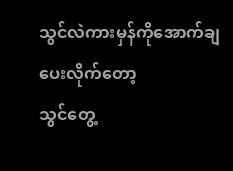သွင်လဲကားမှန်ကိုအောက်ချပေးလိုက်တော့
သွင်တွေ့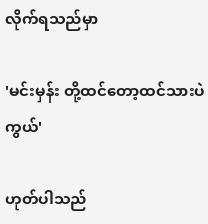လိုက်ရသည်မှာ

'မင်းမှန်း တို့ထင်တော့ထင်သားပဲကွယ်'

ဟုတ်ပါသည်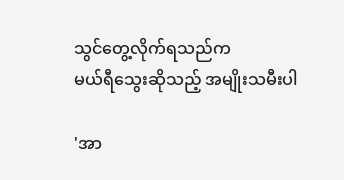သွင်တွေ့လိုက်ရသည်က
မယ်ရီသွေးဆိုသည့် အမျိုးသမီးပါ

'အာ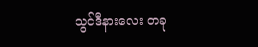သွင်ဒီနားလေး တခု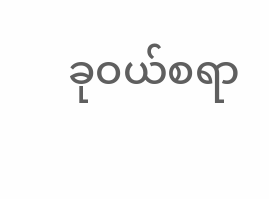ခုဝယ်စရာ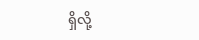ရှိလို့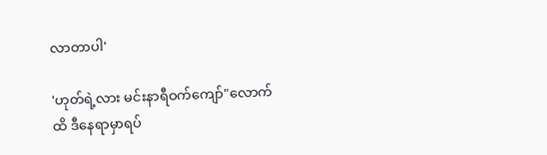လာတာပါ'

'ဟုတ်ရဲ့လား မင်းနာရီဝက်ကျော်"လောက်ထိ ဒီနေရာမှာရပ်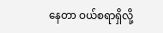နေတာ ဝယ်စရာရှိလို့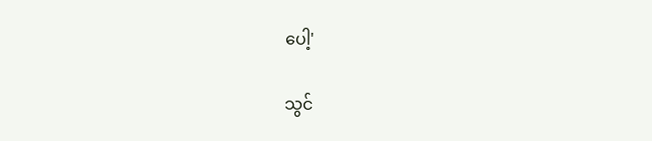ပေါ့'

သွင်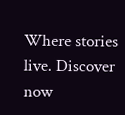Where stories live. Discover now